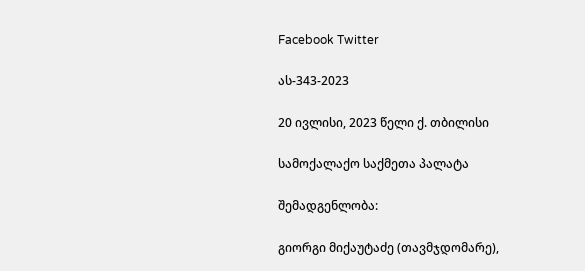Facebook Twitter

ას-343-2023

20 ივლისი, 2023 წელი ქ. თბილისი

სამოქალაქო საქმეთა პალატა

შემადგენლობა:

გიორგი მიქაუტაძე (თავმჯდომარე),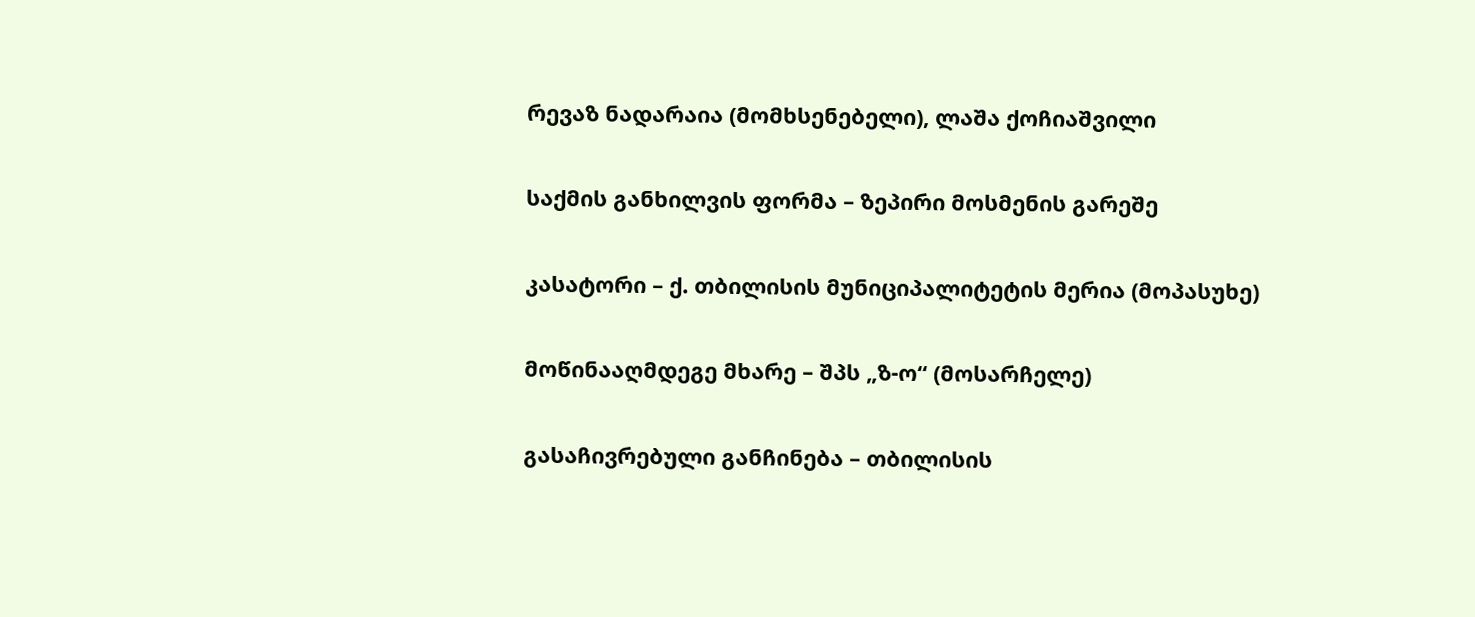რევაზ ნადარაია (მომხსენებელი), ლაშა ქოჩიაშვილი

საქმის განხილვის ფორმა – ზეპირი მოსმენის გარეშე

კასატორი – ქ. თბილისის მუნიციპალიტეტის მერია (მოპასუხე)

მოწინააღმდეგე მხარე – შპს „ზ-ო“ (მოსარჩელე)

გასაჩივრებული განჩინება – თბილისის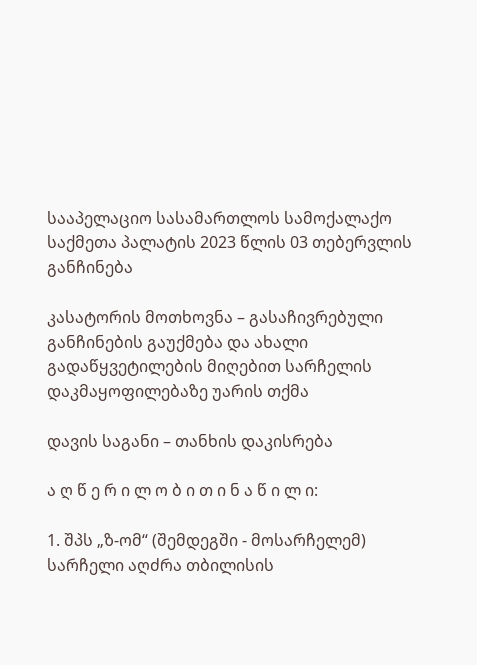სააპელაციო სასამართლოს სამოქალაქო საქმეთა პალატის 2023 წლის 03 თებერვლის განჩინება

კასატორის მოთხოვნა – გასაჩივრებული განჩინების გაუქმება და ახალი გადაწყვეტილების მიღებით სარჩელის დაკმაყოფილებაზე უარის თქმა

დავის საგანი – თანხის დაკისრება

ა ღ წ ე რ ი ლ ო ბ ი თ ი ნ ა წ ი ლ ი:

1. შპს „ზ-ომ“ (შემდეგში - მოსარჩელემ) სარჩელი აღძრა თბილისის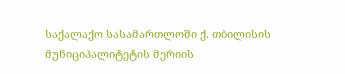საქალაქო სასამართლოში ქ. თბილისის მუნიციპალიტეტის მერიის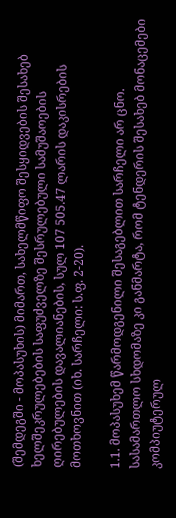(შემდეგში - მოპასუხის) მიმართ, სახელმწიფო შესყიდვების შესახებ ხელშეკრულებების საფუძველზე შესრულებული სამუშაოების ღირებულების დავალიანების, სულ 107 505.47 ლარის დაკისრების მოთხოვნით (იხ. სარჩელი: ს.ფ. 2-20).

1.1. მოპასუხემ წარმოდგენილი შესაგებლით სარჩელი არ ცნო. სასამართლო სხდომაზე კი განმარტა, რომ ტენდერის შესახებ მონაცემები კომპიუტერულ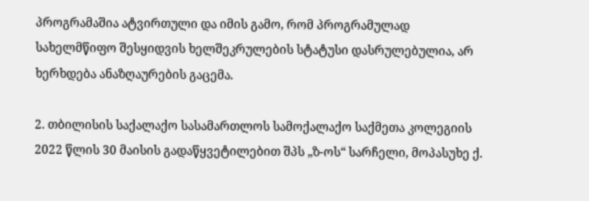პროგრამაშია ატვირთული და იმის გამო, რომ პროგრამულად სახელმწიფო შესყიდვის ხელშეკრულების სტატუსი დასრულებულია, არ ხერხდება ანაზღაურების გაცემა.

2. თბილისის საქალაქო სასამართლოს სამოქალაქო საქმეთა კოლეგიის 2022 წლის 30 მაისის გადაწყვეტილებით შპს „ზ-ოს“ სარჩელი, მოპასუხე ქ.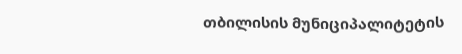თბილისის მუნიციპალიტეტის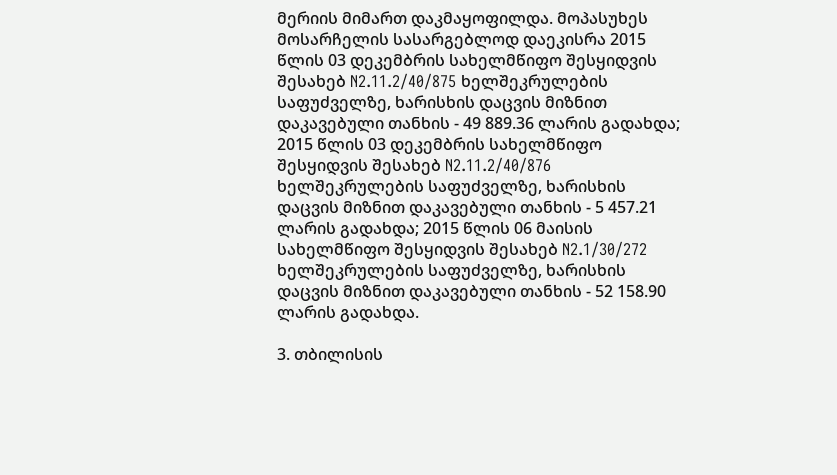მერიის მიმართ დაკმაყოფილდა. მოპასუხეს მოსარჩელის სასარგებლოდ დაეკისრა 2015 წლის 03 დეკემბრის სახელმწიფო შესყიდვის შესახებ N2.11.2/40/875 ხელშეკრულების საფუძველზე, ხარისხის დაცვის მიზნით დაკავებული თანხის - 49 889.36 ლარის გადახდა; 2015 წლის 03 დეკემბრის სახელმწიფო შესყიდვის შესახებ N2.11.2/40/876 ხელშეკრულების საფუძველზე, ხარისხის დაცვის მიზნით დაკავებული თანხის - 5 457.21 ლარის გადახდა; 2015 წლის 06 მაისის სახელმწიფო შესყიდვის შესახებ N2.1/30/272 ხელშეკრულების საფუძველზე, ხარისხის დაცვის მიზნით დაკავებული თანხის - 52 158.90 ლარის გადახდა.

3. თბილისის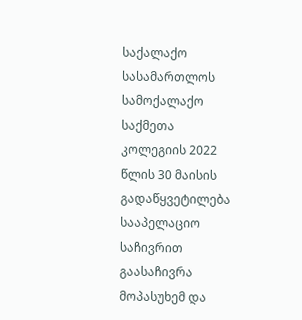საქალაქო სასამართლოს სამოქალაქო საქმეთა კოლეგიის 2022 წლის 30 მაისის გადაწყვეტილება სააპელაციო საჩივრით გაასაჩივრა მოპასუხემ და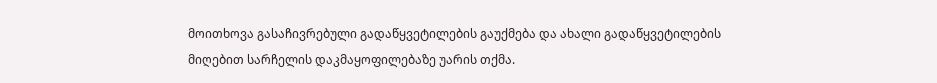მოითხოვა გასაჩივრებული გადაწყვეტილების გაუქმება და ახალი გადაწყვეტილების მიღებით სარჩელის დაკმაყოფილებაზე უარის თქმა.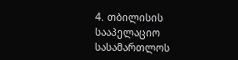4. თბილისის სააპელაციო სასამართლოს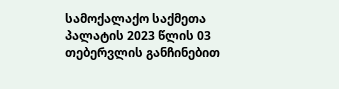სამოქალაქო საქმეთა პალატის 2023 წლის 03 თებერვლის განჩინებით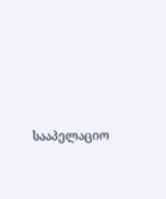სააპელაციო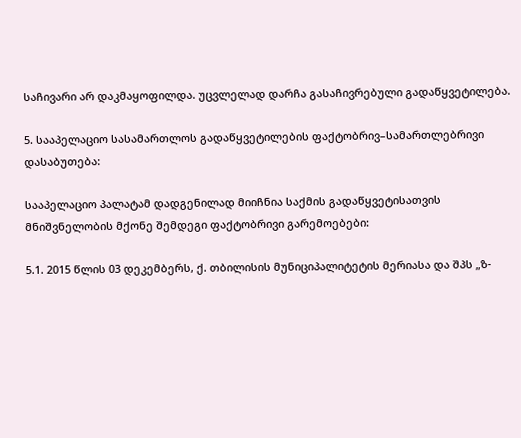საჩივარი არ დაკმაყოფილდა. უცვლელად დარჩა გასაჩივრებული გადაწყვეტილება.

5. სააპელაციო სასამართლოს გადაწყვეტილების ფაქტობრივ–სამართლებრივი დასაბუთება:

სააპელაციო პალატამ დადგენილად მიიჩნია საქმის გადაწყვეტისათვის მნიშვნელობის მქონე შემდეგი ფაქტობრივი გარემოებები:

5.1. 2015 წლის 03 დეკემბერს, ქ. თბილისის მუნიციპალიტეტის მერიასა და შპს „ზ-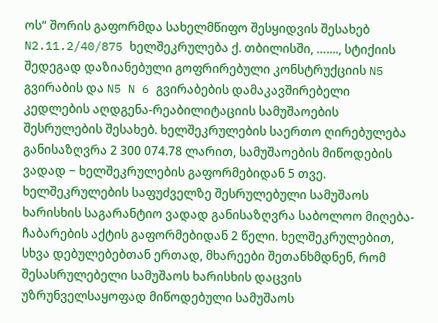ოს“ შორის გაფორმდა სახელმწიფო შესყიდვის შესახებ N2.11.2/40/875 ხელშეკრულება ქ. თბილისში, …...., სტიქიის შედეგად დაზიანებული გოფრირებული კონსტრუქციის N5 გვირაბის და N5 N 6 გვირაბების დამაკავშირებელი კედლების აღდგენა-რეაბილიტაციის სამუშაოების შესრულების შესახებ. ხელშეკრულების საერთო ღირებულება განისაზღვრა 2 300 074.78 ლარით, სამუშაოების მიწოდების ვადად − ხელშეკრულების გაფორმებიდან 5 თვე. ხელშეკრულების საფუძველზე შესრულებული სამუშაოს ხარისხის საგარანტიო ვადად განისაზღვრა საბოლოო მიღება-ჩაბარების აქტის გაფორმებიდან 2 წელი. ხელშეკრულებით, სხვა დებულებებთან ერთად, მხარეები შეთანხმდნენ, რომ შესასრულებელი სამუშაოს ხარისხის დაცვის უზრუნველსაყოფად მიწოდებული სამუშაოს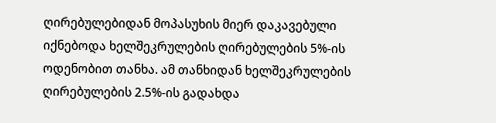ღირებულებიდან მოპასუხის მიერ დაკავებული იქნებოდა ხელშეკრულების ღირებულების 5%-ის ოდენობით თანხა. ამ თანხიდან ხელშეკრულების ღირებულების 2.5%-ის გადახდა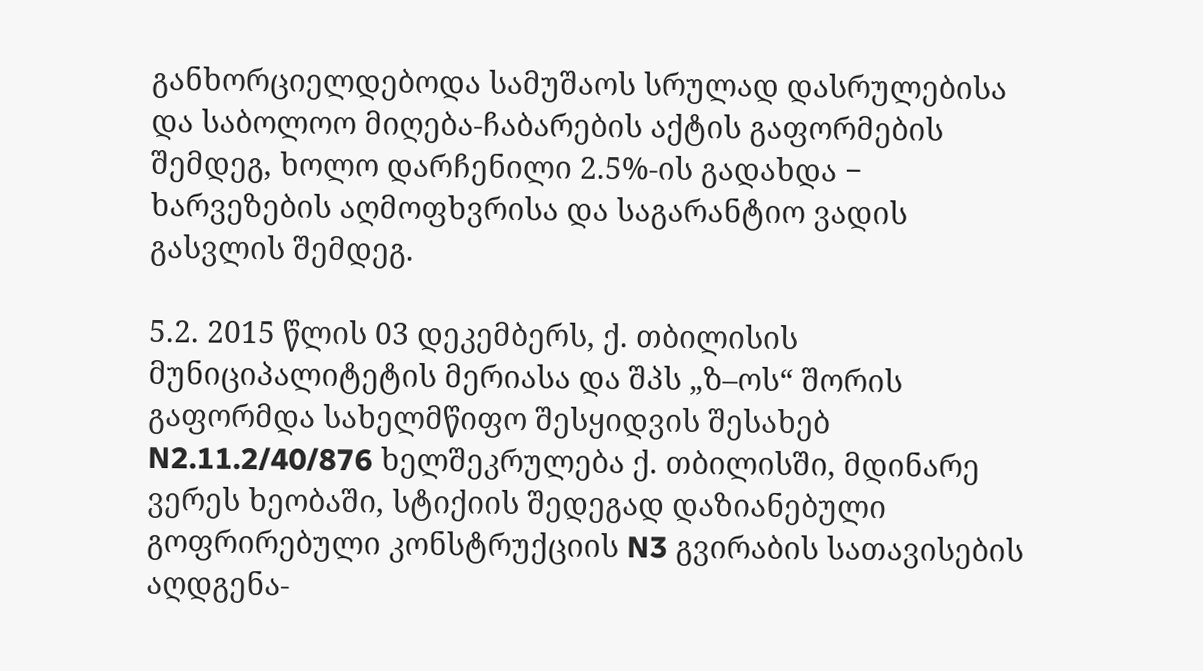განხორციელდებოდა სამუშაოს სრულად დასრულებისა და საბოლოო მიღება-ჩაბარების აქტის გაფორმების შემდეგ, ხოლო დარჩენილი 2.5%-ის გადახდა − ხარვეზების აღმოფხვრისა და საგარანტიო ვადის გასვლის შემდეგ.

5.2. 2015 წლის 03 დეკემბერს, ქ. თბილისის მუნიციპალიტეტის მერიასა და შპს „ზ–ოს“ შორის გაფორმდა სახელმწიფო შესყიდვის შესახებ N2.11.2/40/876 ხელშეკრულება ქ. თბილისში, მდინარე ვერეს ხეობაში, სტიქიის შედეგად დაზიანებული გოფრირებული კონსტრუქციის N3 გვირაბის სათავისების აღდგენა-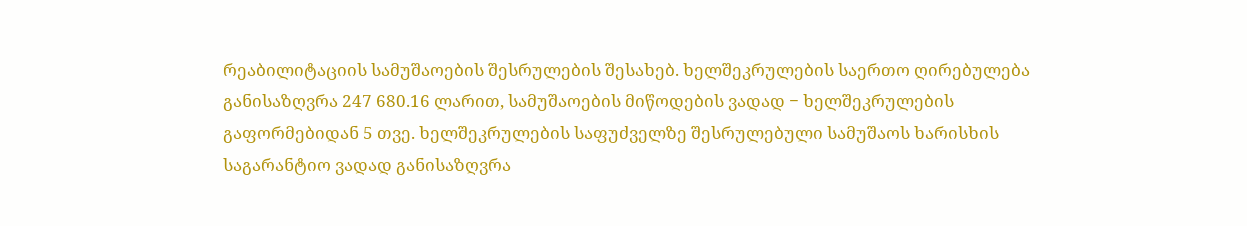რეაბილიტაციის სამუშაოების შესრულების შესახებ. ხელშეკრულების საერთო ღირებულება განისაზღვრა 247 680.16 ლარით, სამუშაოების მიწოდების ვადად − ხელშეკრულების გაფორმებიდან 5 თვე. ხელშეკრულების საფუძველზე შესრულებული სამუშაოს ხარისხის საგარანტიო ვადად განისაზღვრა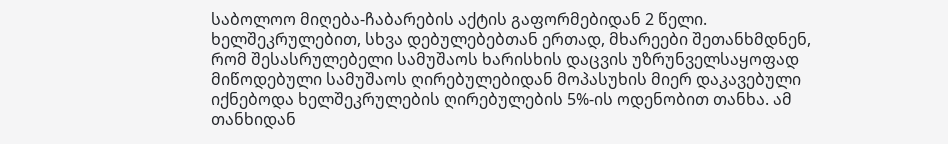საბოლოო მიღება-ჩაბარების აქტის გაფორმებიდან 2 წელი. ხელშეკრულებით, სხვა დებულებებთან ერთად, მხარეები შეთანხმდნენ, რომ შესასრულებელი სამუშაოს ხარისხის დაცვის უზრუნველსაყოფად მიწოდებული სამუშაოს ღირებულებიდან მოპასუხის მიერ დაკავებული იქნებოდა ხელშეკრულების ღირებულების 5%-ის ოდენობით თანხა. ამ თანხიდან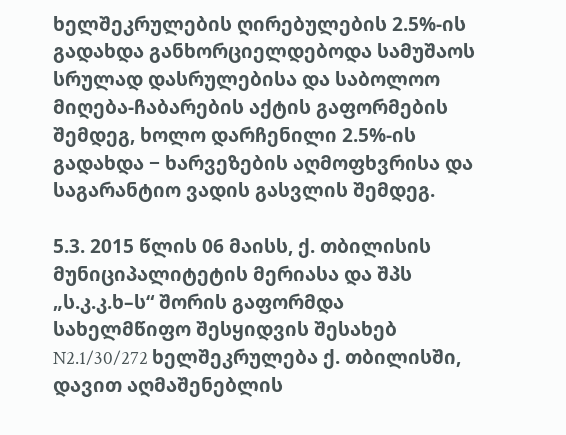ხელშეკრულების ღირებულების 2.5%-ის გადახდა განხორციელდებოდა სამუშაოს სრულად დასრულებისა და საბოლოო მიღება-ჩაბარების აქტის გაფორმების შემდეგ, ხოლო დარჩენილი 2.5%-ის გადახდა − ხარვეზების აღმოფხვრისა და საგარანტიო ვადის გასვლის შემდეგ.

5.3. 2015 წლის 06 მაისს, ქ. თბილისის მუნიციპალიტეტის მერიასა და შპს „ს.კ.კ.ხ–ს“ შორის გაფორმდა სახელმწიფო შესყიდვის შესახებ N2.1/30/272 ხელშეკრულება ქ. თბილისში, დავით აღმაშენებლის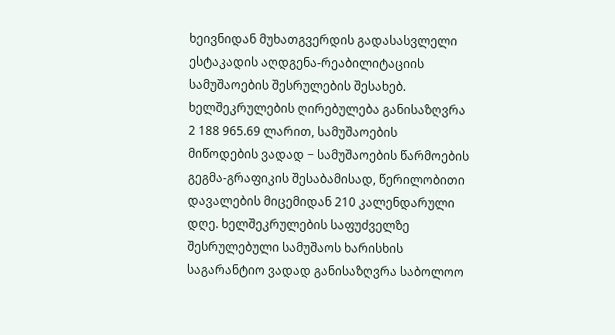ხეივნიდან მუხათგვერდის გადასასვლელი ესტაკადის აღდგენა-რეაბილიტაციის სამუშაოების შესრულების შესახებ. ხელშეკრულების ღირებულება განისაზღვრა 2 188 965.69 ლარით, სამუშაოების მიწოდების ვადად − სამუშაოების წარმოების გეგმა-გრაფიკის შესაბამისად, წერილობითი დავალების მიცემიდან 210 კალენდარული დღე. ხელშეკრულების საფუძველზე შესრულებული სამუშაოს ხარისხის საგარანტიო ვადად განისაზღვრა საბოლოო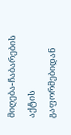მიღება-ჩაბარების აქტის გაფორმებიდან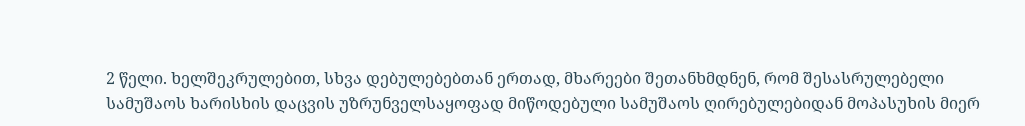2 წელი. ხელშეკრულებით, სხვა დებულებებთან ერთად, მხარეები შეთანხმდნენ, რომ შესასრულებელი სამუშაოს ხარისხის დაცვის უზრუნველსაყოფად მიწოდებული სამუშაოს ღირებულებიდან მოპასუხის მიერ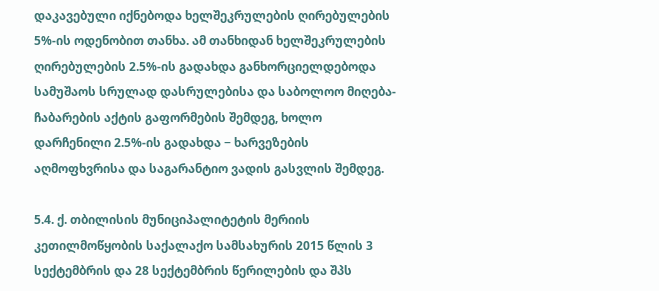დაკავებული იქნებოდა ხელშეკრულების ღირებულების 5%-ის ოდენობით თანხა. ამ თანხიდან ხელშეკრულების ღირებულების 2.5%-ის გადახდა განხორციელდებოდა სამუშაოს სრულად დასრულებისა და საბოლოო მიღება-ჩაბარების აქტის გაფორმების შემდეგ, ხოლო დარჩენილი 2.5%-ის გადახდა − ხარვეზების აღმოფხვრისა და საგარანტიო ვადის გასვლის შემდეგ.

5.4. ქ. თბილისის მუნიციპალიტეტის მერიის კეთილმოწყობის საქალაქო სამსახურის 2015 წლის 3 სექტემბრის და 28 სექტემბრის წერილების და შპს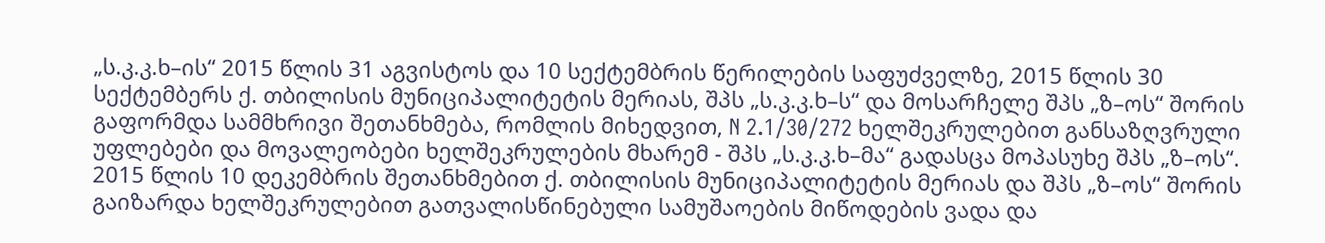„ს.კ.კ.ხ–ის“ 2015 წლის 31 აგვისტოს და 10 სექტემბრის წერილების საფუძველზე, 2015 წლის 30 სექტემბერს ქ. თბილისის მუნიციპალიტეტის მერიას, შპს „ს.კ.კ.ხ–ს“ და მოსარჩელე შპს „ზ–ოს“ შორის გაფორმდა სამმხრივი შეთანხმება, რომლის მიხედვით, N 2.1/30/272 ხელშეკრულებით განსაზღვრული უფლებები და მოვალეობები ხელშეკრულების მხარემ - შპს „ს.კ.კ.ხ–მა“ გადასცა მოპასუხე შპს „ზ–ოს“. 2015 წლის 10 დეკემბრის შეთანხმებით ქ. თბილისის მუნიციპალიტეტის მერიას და შპს „ზ–ოს“ შორის გაიზარდა ხელშეკრულებით გათვალისწინებული სამუშაოების მიწოდების ვადა და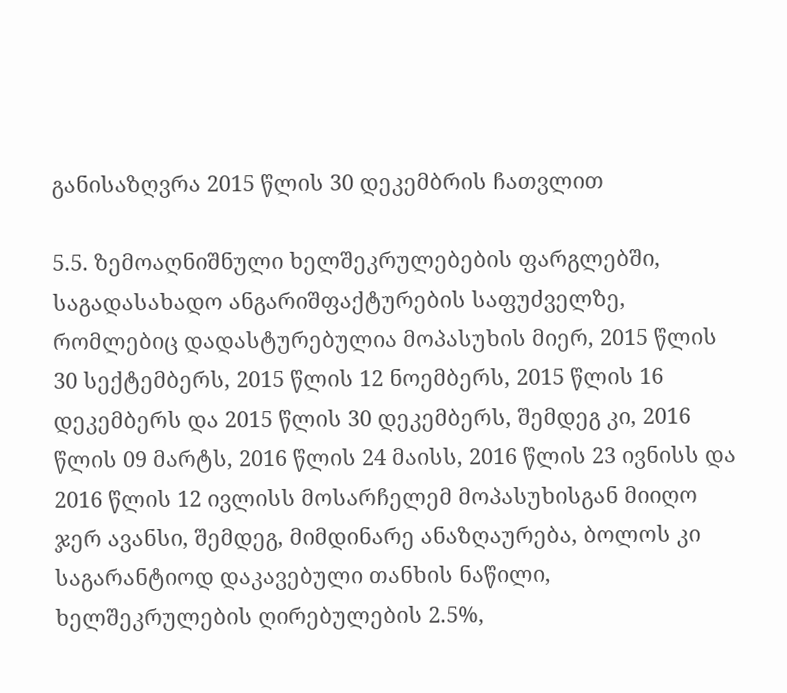განისაზღვრა 2015 წლის 30 დეკემბრის ჩათვლით

5.5. ზემოაღნიშნული ხელშეკრულებების ფარგლებში, საგადასახადო ანგარიშფაქტურების საფუძველზე, რომლებიც დადასტურებულია მოპასუხის მიერ, 2015 წლის 30 სექტემბერს, 2015 წლის 12 ნოემბერს, 2015 წლის 16 დეკემბერს და 2015 წლის 30 დეკემბერს, შემდეგ კი, 2016 წლის 09 მარტს, 2016 წლის 24 მაისს, 2016 წლის 23 ივნისს და 2016 წლის 12 ივლისს მოსარჩელემ მოპასუხისგან მიიღო ჯერ ავანსი, შემდეგ, მიმდინარე ანაზღაურება, ბოლოს კი საგარანტიოდ დაკავებული თანხის ნაწილი, ხელშეკრულების ღირებულების 2.5%,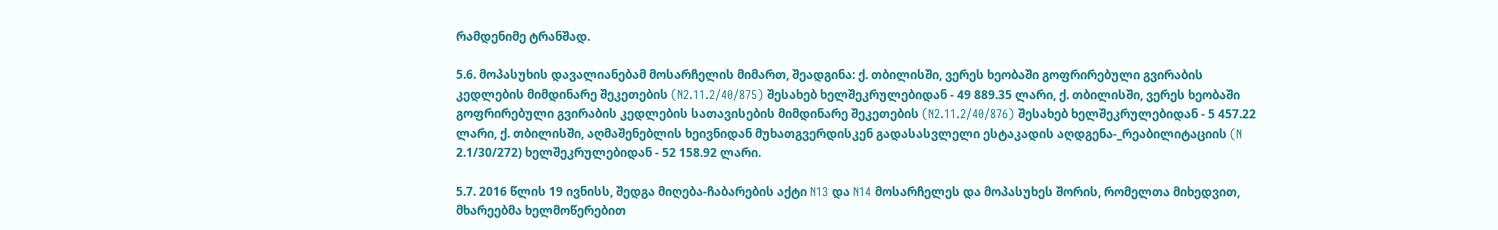რამდენიმე ტრანშად.

5.6. მოპასუხის დავალიანებამ მოსარჩელის მიმართ, შეადგინა: ქ. თბილისში, ვერეს ხეობაში გოფრირებული გვირაბის კედლების მიმდინარე შეკეთების (N2.11.2/40/875) შესახებ ხელშეკრულებიდან - 49 889.35 ლარი, ქ. თბილისში, ვერეს ხეობაში გოფრირებული გვირაბის კედლების სათავისების მიმდინარე შეკეთების (N2.11.2/40/876) შესახებ ხელშეკრულებიდან - 5 457.22 ლარი, ქ. თბილისში, აღმაშენებლის ხეივნიდან მუხათგვერდისკენ გადასასვლელი ესტაკადის აღდგენა-_რეაბილიტაციის (N 2.1/30/272) ხელშეკრულებიდან - 52 158.92 ლარი.

5.7. 2016 წლის 19 ივნისს, შედგა მიღება-ჩაბარების აქტი N13 და N14 მოსარჩელეს და მოპასუხეს შორის, რომელთა მიხედვით, მხარეებმა ხელმოწერებით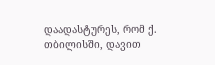დაადასტურეს, რომ ქ. თბილისში, დავით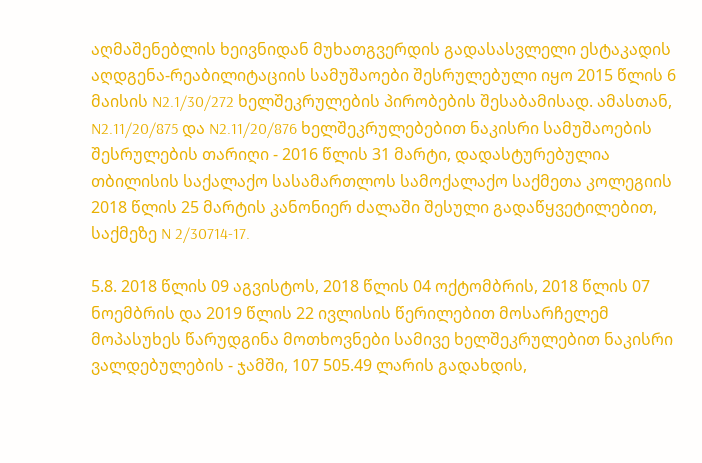აღმაშენებლის ხეივნიდან მუხათგვერდის გადასასვლელი ესტაკადის აღდგენა-რეაბილიტაციის სამუშაოები შესრულებული იყო 2015 წლის 6 მაისის N2.1/30/272 ხელშეკრულების პირობების შესაბამისად. ამასთან, N2.11/20/875 და N2.11/20/876 ხელშეკრულებებით ნაკისრი სამუშაოების შესრულების თარიღი - 2016 წლის 31 მარტი, დადასტურებულია თბილისის საქალაქო სასამართლოს სამოქალაქო საქმეთა კოლეგიის 2018 წლის 25 მარტის კანონიერ ძალაში შესული გადაწყვეტილებით, საქმეზე N 2/30714-17.

5.8. 2018 წლის 09 აგვისტოს, 2018 წლის 04 ოქტომბრის, 2018 წლის 07 ნოემბრის და 2019 წლის 22 ივლისის წერილებით მოსარჩელემ მოპასუხეს წარუდგინა მოთხოვნები სამივე ხელშეკრულებით ნაკისრი ვალდებულების - ჯამში, 107 505.49 ლარის გადახდის,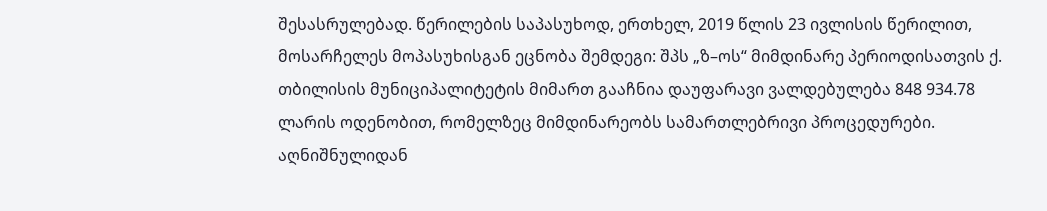შესასრულებად. წერილების საპასუხოდ, ერთხელ, 2019 წლის 23 ივლისის წერილით, მოსარჩელეს მოპასუხისგან ეცნობა შემდეგი: შპს „ზ–ოს“ მიმდინარე პერიოდისათვის ქ. თბილისის მუნიციპალიტეტის მიმართ გააჩნია დაუფარავი ვალდებულება 848 934.78 ლარის ოდენობით, რომელზეც მიმდინარეობს სამართლებრივი პროცედურები. აღნიშნულიდან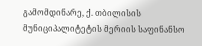გამომდინარე, ქ. თბილისის მუნიციპალიტეტის მერიის საფინანსო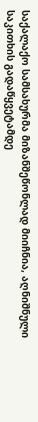საქალაქო სამსახურმა მიზანშეწონლად მიიჩნია, აღნიშნული საკითხის გადაწყვეტამდე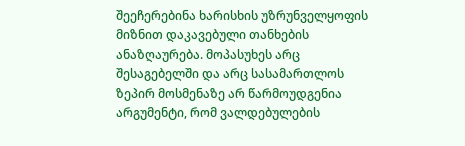შეეჩერებინა ხარისხის უზრუნველყოფის მიზნით დაკავებული თანხების ანაზღაურება. მოპასუხეს არც შესაგებელში და არც სასამართლოს ზეპირ მოსმენაზე არ წარმოუდგენია არგუმენტი, რომ ვალდებულების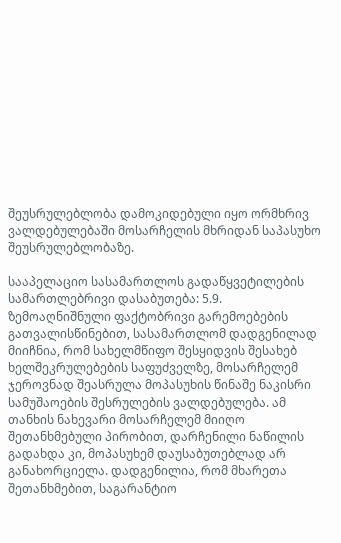შეუსრულებლობა დამოკიდებული იყო ორმხრივ ვალდებულებაში მოსარჩელის მხრიდან საპასუხო შეუსრულებლობაზე.

სააპელაციო სასამართლოს გადაწყვეტილების სამართლებრივი დასაბუთება: 5.9. ზემოაღნიშნული ფაქტობრივი გარემოებების გათვალისწინებით, სასამართლომ დადგენილად მიიჩნია, რომ სახელმწიფო შესყიდვის შესახებ ხელშეკრულებების საფუძველზე, მოსარჩელემ ჯეროვნად შეასრულა მოპასუხის წინაშე ნაკისრი სამუშაოების შესრულების ვალდებულება. ამ თანხის ნახევარი მოსარჩელემ მიიღო შეთანხმებული პირობით, დარჩენილი ნაწილის გადახდა კი, მოპასუხემ დაუსაბუთებლად არ განახორციელა. დადგენილია, რომ მხარეთა შეთანხმებით, საგარანტიო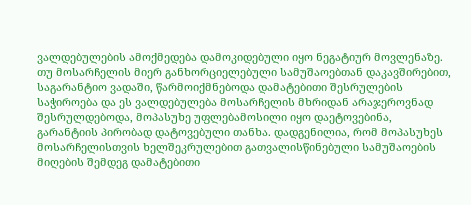ვალდებულების ამოქმედება დამოკიდებული იყო ნეგატიურ მოვლენაზე. თუ მოსარჩელის მიერ განხორციელებული სამუშაოებთან დაკავშირებით, საგარანტიო ვადაში, წარმოიქმნებოდა დამატებითი შესრულების საჭიროება და ეს ვალდებულება მოსარჩელის მხრიდან არაჯეროვნად შესრულდებოდა, მოპასუხე უფლებამოსილი იყო დაეტოვებინა, გარანტიის პირობად დატოვებული თანხა. დადგენილია, რომ მოპასუხეს მოსარჩელისთვის ხელშეკრულებით გათვალისწინებული სამუშაოების მიღების შემდეგ დამატებითი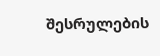შესრულების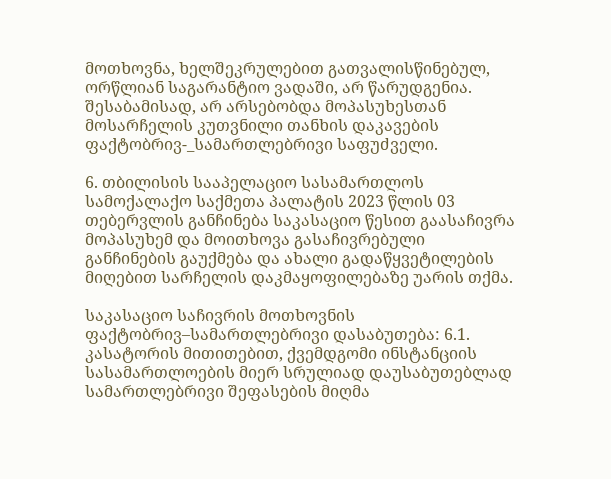მოთხოვნა, ხელშეკრულებით გათვალისწინებულ, ორწლიან საგარანტიო ვადაში, არ წარუდგენია. შესაბამისად, არ არსებობდა მოპასუხესთან მოსარჩელის კუთვნილი თანხის დაკავების ფაქტობრივ-_სამართლებრივი საფუძველი.

6. თბილისის სააპელაციო სასამართლოს სამოქალაქო საქმეთა პალატის 2023 წლის 03 თებერვლის განჩინება საკასაციო წესით გაასაჩივრა მოპასუხემ და მოითხოვა გასაჩივრებული განჩინების გაუქმება და ახალი გადაწყვეტილების მიღებით სარჩელის დაკმაყოფილებაზე უარის თქმა.

საკასაციო საჩივრის მოთხოვნის ფაქტობრივ–სამართლებრივი დასაბუთება: 6.1. კასატორის მითითებით, ქვემდგომი ინსტანციის სასამართლოების მიერ სრულიად დაუსაბუთებლად სამართლებრივი შეფასების მიღმა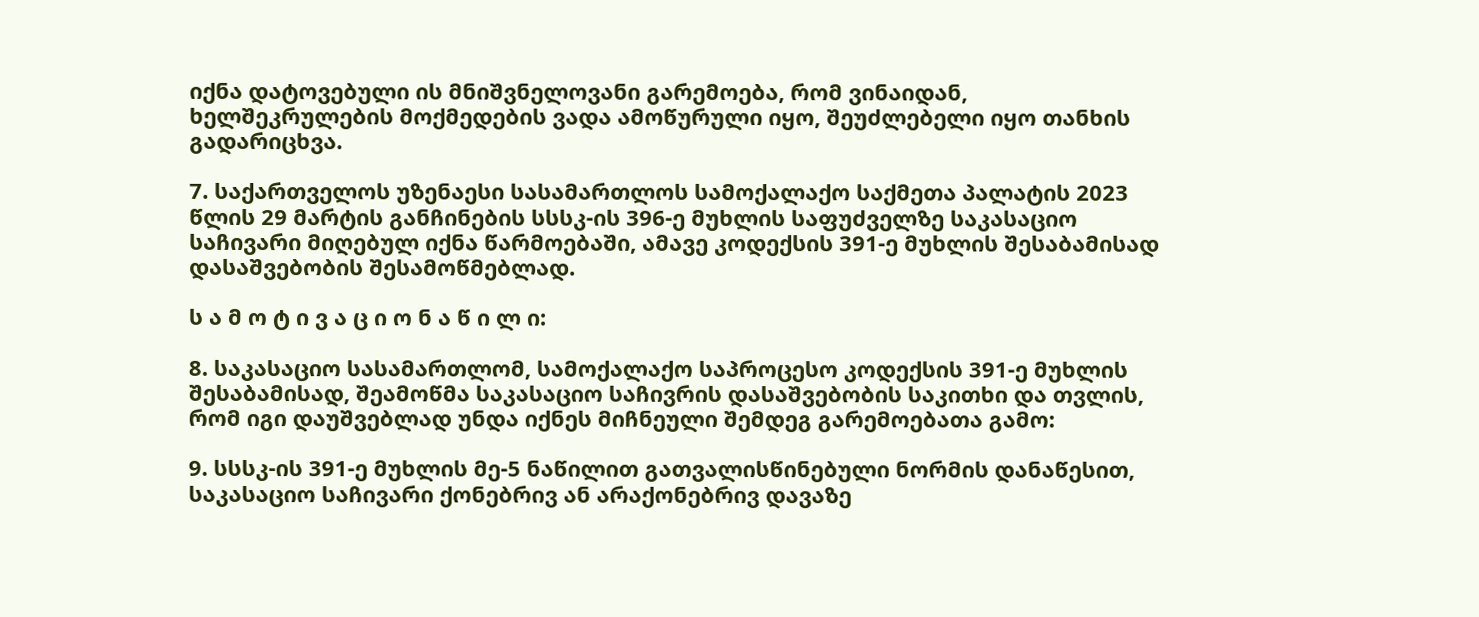იქნა დატოვებული ის მნიშვნელოვანი გარემოება, რომ ვინაიდან, ხელშეკრულების მოქმედების ვადა ამოწურული იყო, შეუძლებელი იყო თანხის გადარიცხვა.

7. საქართველოს უზენაესი სასამართლოს სამოქალაქო საქმეთა პალატის 2023 წლის 29 მარტის განჩინების სსსკ-ის 396-ე მუხლის საფუძველზე საკასაციო საჩივარი მიღებულ იქნა წარმოებაში, ამავე კოდექსის 391-ე მუხლის შესაბამისად დასაშვებობის შესამოწმებლად.

ს ა მ ო ტ ი ვ ა ც ი ო ნ ა წ ი ლ ი:

8. საკასაციო სასამართლომ, სამოქალაქო საპროცესო კოდექსის 391-ე მუხლის შესაბამისად, შეამოწმა საკასაციო საჩივრის დასაშვებობის საკითხი და თვლის, რომ იგი დაუშვებლად უნდა იქნეს მიჩნეული შემდეგ გარემოებათა გამო:

9. სსსკ-ის 391-ე მუხლის მე-5 ნაწილით გათვალისწინებული ნორმის დანაწესით, საკასაციო საჩივარი ქონებრივ ან არაქონებრივ დავაზე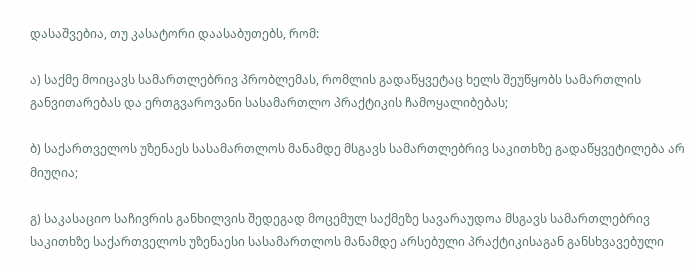დასაშვებია, თუ კასატორი დაასაბუთებს, რომ:

ა) საქმე მოიცავს სამართლებრივ პრობლემას, რომლის გადაწყვეტაც ხელს შეუწყობს სამართლის განვითარებას და ერთგვაროვანი სასამართლო პრაქტიკის ჩამოყალიბებას;

ბ) საქართველოს უზენაეს სასამართლოს მანამდე მსგავს სამართლებრივ საკითხზე გადაწყვეტილება არ მიუღია;

გ) საკასაციო საჩივრის განხილვის შედეგად მოცემულ საქმეზე სავარაუდოა მსგავს სამართლებრივ საკითხზე საქართველოს უზენაესი სასამართლოს მანამდე არსებული პრაქტიკისაგან განსხვავებული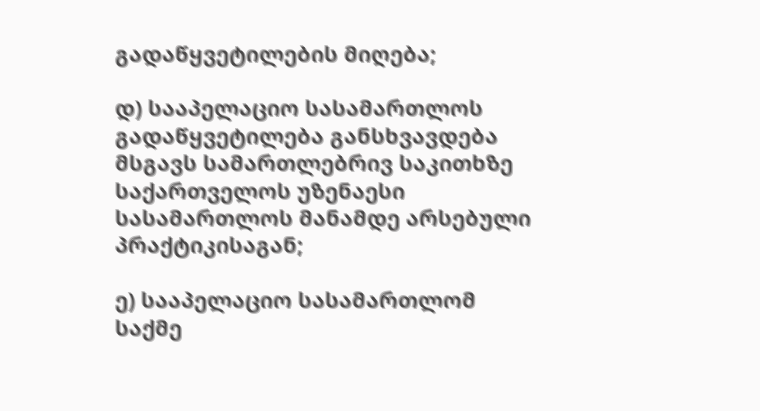გადაწყვეტილების მიღება;

დ) სააპელაციო სასამართლოს გადაწყვეტილება განსხვავდება მსგავს სამართლებრივ საკითხზე საქართველოს უზენაესი სასამართლოს მანამდე არსებული პრაქტიკისაგან;

ე) სააპელაციო სასამართლომ საქმე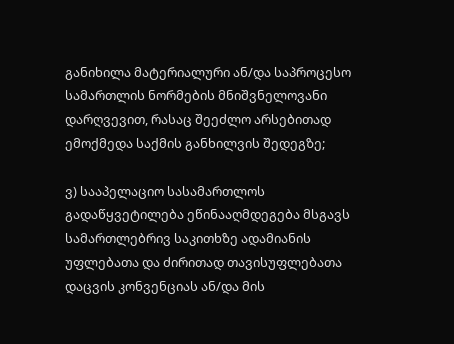განიხილა მატერიალური ან/და საპროცესო სამართლის ნორმების მნიშვნელოვანი დარღვევით, რასაც შეეძლო არსებითად ემოქმედა საქმის განხილვის შედეგზე;

ვ) სააპელაციო სასამართლოს გადაწყვეტილება ეწინააღმდეგება მსგავს სამართლებრივ საკითხზე ადამიანის უფლებათა და ძირითად თავისუფლებათა დაცვის კონვენციას ან/და მის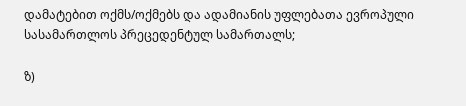დამატებით ოქმს/ოქმებს და ადამიანის უფლებათა ევროპული სასამართლოს პრეცედენტულ სამართალს;

ზ)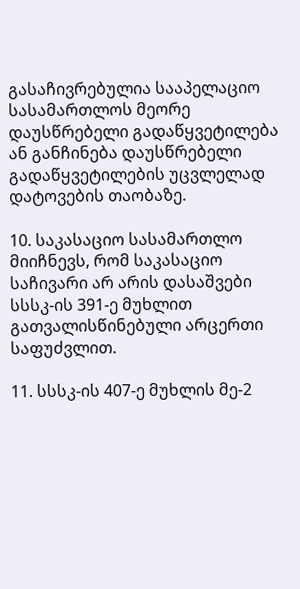გასაჩივრებულია სააპელაციო სასამართლოს მეორე დაუსწრებელი გადაწყვეტილება ან განჩინება დაუსწრებელი გადაწყვეტილების უცვლელად დატოვების თაობაზე.

10. საკასაციო სასამართლო მიიჩნევს, რომ საკასაციო საჩივარი არ არის დასაშვები სსსკ-ის 391-ე მუხლით გათვალისწინებული არცერთი საფუძვლით.

11. სსსკ-ის 407-ე მუხლის მე-2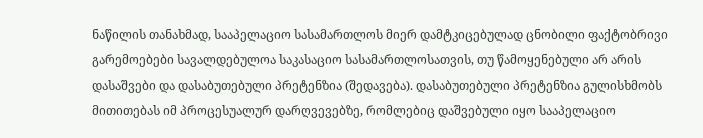ნაწილის თანახმად, სააპელაციო სასამართლოს მიერ დამტკიცებულად ცნობილი ფაქტობრივი გარემოებები სავალდებულოა საკასაციო სასამართლოსათვის, თუ წამოყენებული არ არის დასაშვები და დასაბუთებული პრეტენზია (შედავება). დასაბუთებული პრეტენზია გულისხმობს მითითებას იმ პროცესუალურ დარღვევებზე, რომლებიც დაშვებული იყო სააპელაციო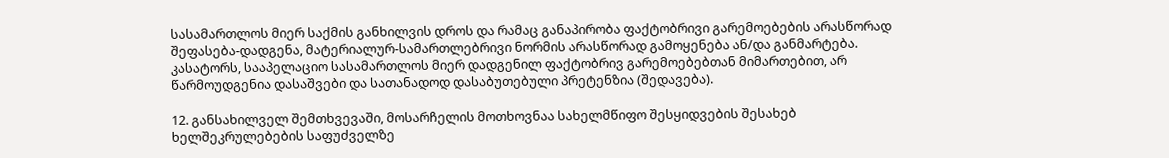სასამართლოს მიერ საქმის განხილვის დროს და რამაც განაპირობა ფაქტობრივი გარემოებების არასწორად შეფასება-დადგენა, მატერიალურ-სამართლებრივი ნორმის არასწორად გამოყენება ან/და განმარტება. კასატორს, სააპელაციო სასამართლოს მიერ დადგენილ ფაქტობრივ გარემოებებთან მიმართებით, არ წარმოუდგენია დასაშვები და სათანადოდ დასაბუთებული პრეტენზია (შედავება).

12. განსახილველ შემთხვევაში, მოსარჩელის მოთხოვნაა სახელმწიფო შესყიდვების შესახებ ხელშეკრულებების საფუძველზე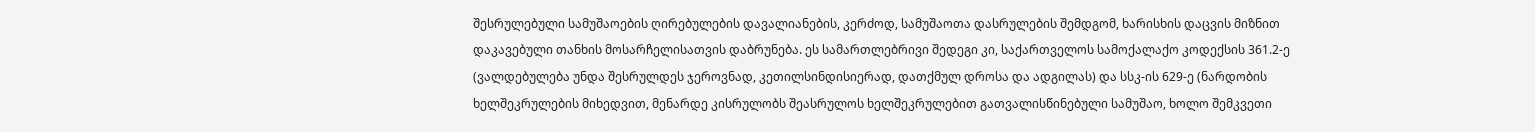შესრულებული სამუშაოების ღირებულების დავალიანების, კერძოდ, სამუშაოთა დასრულების შემდგომ, ხარისხის დაცვის მიზნით დაკავებული თანხის მოსარჩელისათვის დაბრუნება. ეს სამართლებრივი შედეგი კი, საქართველოს სამოქალაქო კოდექსის 361.2-ე (ვალდებულება უნდა შესრულდეს ჯეროვნად, კეთილსინდისიერად, დათქმულ დროსა და ადგილას) და სსკ-ის 629-ე (ნარდობის ხელშეკრულების მიხედვით, მენარდე კისრულობს შეასრულოს ხელშეკრულებით გათვალისწინებული სამუშაო, ხოლო შემკვეთი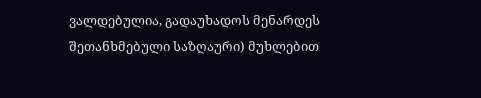ვალდებულია, გადაუხადოს მენარდეს შეთანხმებული საზღაური) მუხლებით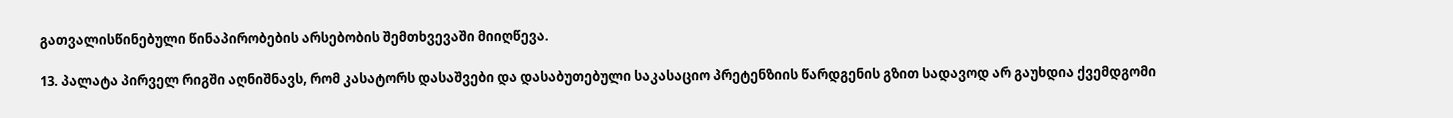გათვალისწინებული წინაპირობების არსებობის შემთხვევაში მიიღწევა.

13. პალატა პირველ რიგში აღნიშნავს, რომ კასატორს დასაშვები და დასაბუთებული საკასაციო პრეტენზიის წარდგენის გზით სადავოდ არ გაუხდია ქვემდგომი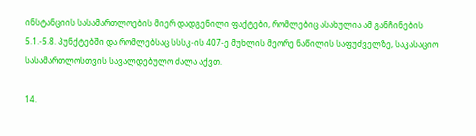ინსტანციის სასამართლოების მიერ დადგენილი ფაქტები, რომლებიც ასახულია ამ განჩინების 5.1.-5.8. პუნქტებში და რომლებსაც სსსკ-ის 407-ე მუხლის მეორე ნაწილის საფუძველზე, საკასაციო სასამართლოსთვის სავალდებულო ძალა აქვთ.

14.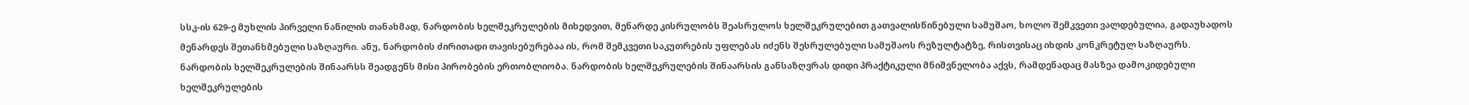სსკ-ის 629-ე მუხლის პირველი ნაწილის თანახმად, ნარდობის ხელშეკრულების მიხედვით, მენარდე კისრულობს შეასრულოს ხელშეკრულებით გათვალისწინებული სამუშაო, ხოლო შემკვეთი ვალდებულია, გადაუხადოს მენარდეს შეთანხმებული საზღაური. ანუ, ნარდობის ძირითადი თავისებურებაა ის, რომ შემკვეთი საკუთრების უფლებას იძენს შესრულებული სამუშაოს რეზულტატზე, რისთვისაც იხდის კონკრეტულ საზღაურს. ნარდობის ხელშეკრულების შინაარსს შეადგენს მისი პირობების ერთობლიობა. ნარდობის ხელშეკრულების შინაარსის განსაზღვრას დიდი პრაქტიკული მნიშვნელობა აქვს, რამდენადაც მასზეა დამოკიდებული ხელშეკრულების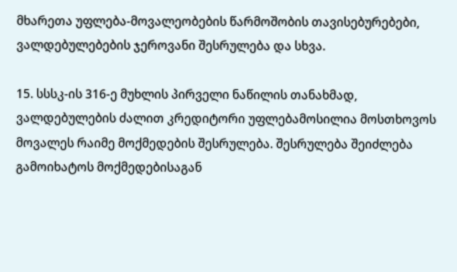მხარეთა უფლება-მოვალეობების წარმოშობის თავისებურებები, ვალდებულებების ჯეროვანი შესრულება და სხვა.

15. სსსკ-ის 316-ე მუხლის პირველი ნაწილის თანახმად, ვალდებულების ძალით კრედიტორი უფლებამოსილია მოსთხოვოს მოვალეს რაიმე მოქმედების შესრულება. შესრულება შეიძლება გამოიხატოს მოქმედებისაგან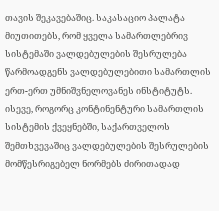თავის შეკავებაშიც. საკასაციო პალატა მიუთითებს, რომ ყველა სამართლებრივ სისტემაში ვალდებულების შესრულება წარმოადგენს ვალდებულებითი სამართლის ერთ-ერთ უმნიშვნელოვანეს ინსტიტუტს. ისევე, როგორც კონტინენტური სამართლის სისტემის ქვეყნებში, საქართველოს შემთხვევაშიც ვალდებულების შესრულების მომწესრიგებელ ნორმებს ძირითადად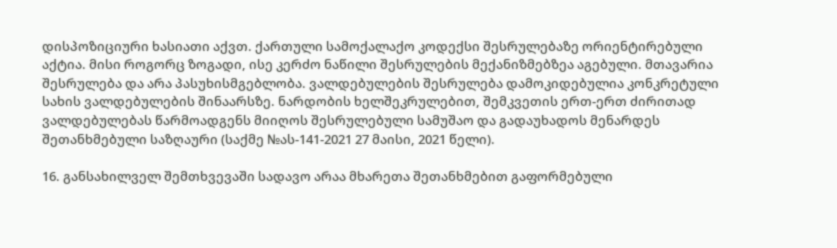დისპოზიციური ხასიათი აქვთ. ქართული სამოქალაქო კოდექსი შესრულებაზე ორიენტირებული აქტია. მისი როგორც ზოგადი, ისე კერძო ნაწილი შესრულების მექანიზმებზეა აგებული. მთავარია შესრულება და არა პასუხისმგებლობა. ვალდებულების შესრულება დამოკიდებულია კონკრეტული სახის ვალდებულების შინაარსზე. ნარდობის ხელშეკრულებით, შემკვეთის ერთ-ერთ ძირითად ვალდებულებას წარმოადგენს მიიღოს შესრულებული სამუშაო და გადაუხადოს მენარდეს შეთანხმებული საზღაური (საქმე №ას-141-2021 27 მაისი, 2021 წელი).

16. განსახილველ შემთხვევაში სადავო არაა მხარეთა შეთანხმებით გაფორმებული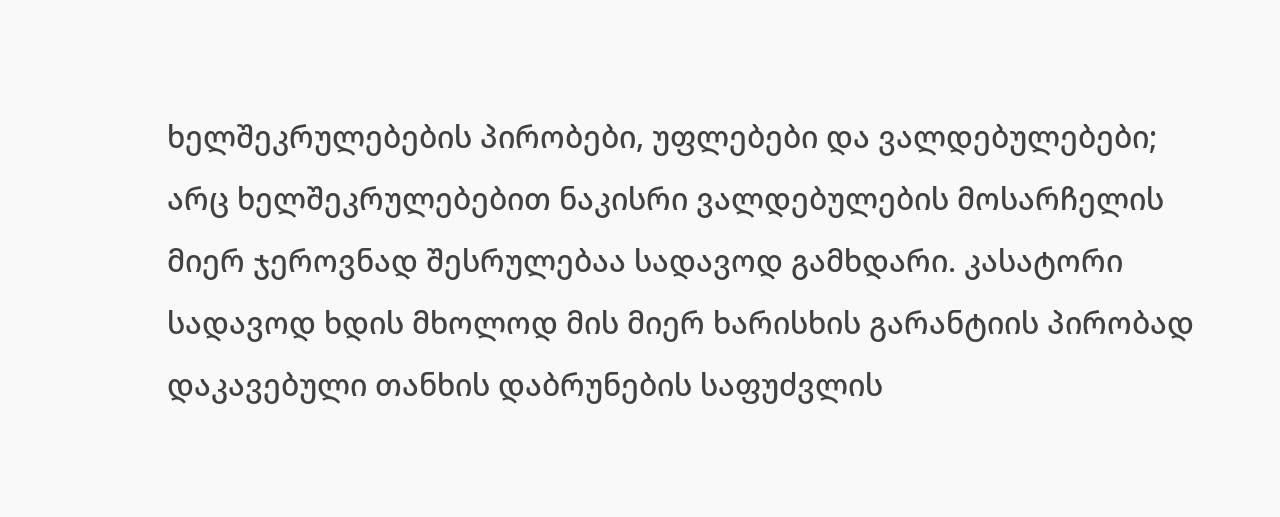ხელშეკრულებების პირობები, უფლებები და ვალდებულებები; არც ხელშეკრულებებით ნაკისრი ვალდებულების მოსარჩელის მიერ ჯეროვნად შესრულებაა სადავოდ გამხდარი. კასატორი სადავოდ ხდის მხოლოდ მის მიერ ხარისხის გარანტიის პირობად დაკავებული თანხის დაბრუნების საფუძვლის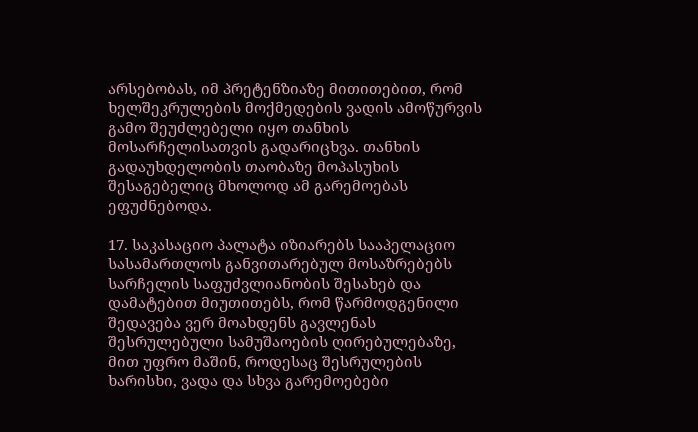არსებობას, იმ პრეტენზიაზე მითითებით, რომ ხელშეკრულების მოქმედების ვადის ამოწურვის გამო შეუძლებელი იყო თანხის მოსარჩელისათვის გადარიცხვა. თანხის გადაუხდელობის თაობაზე მოპასუხის შესაგებელიც მხოლოდ ამ გარემოებას ეფუძნებოდა.

17. საკასაციო პალატა იზიარებს სააპელაციო სასამართლოს განვითარებულ მოსაზრებებს სარჩელის საფუძვლიანობის შესახებ და დამატებით მიუთითებს, რომ წარმოდგენილი შედავება ვერ მოახდენს გავლენას შესრულებული სამუშაოების ღირებულებაზე, მით უფრო მაშინ, როდესაც შესრულების ხარისხი, ვადა და სხვა გარემოებები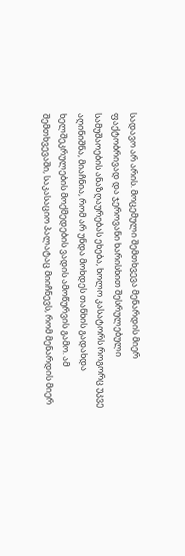სადავო არ არის. მოცემული შემთხვევა მენარდის მიერ ფაქტობრივად და ჯეროვანი ხარისხით შესრულებული სამუშაოების ანაზღაურებას ეხება, ხოლო კასატორს როგორც უკვე აღინიშნა, მიაჩნია, რომ არ უნდა მოხდეს თანხის გადახდა ხელშეკრულების მოქმედების ვადის ამოწურვის გამო. ამ შემთხვევაში, საკასაციო პალატაც მიიჩნევს, რომ მენარდის მიერ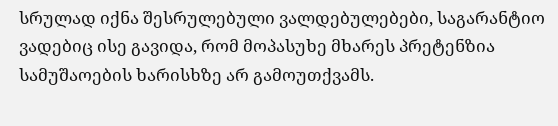სრულად იქნა შესრულებული ვალდებულებები, საგარანტიო ვადებიც ისე გავიდა, რომ მოპასუხე მხარეს პრეტენზია სამუშაოების ხარისხზე არ გამოუთქვამს.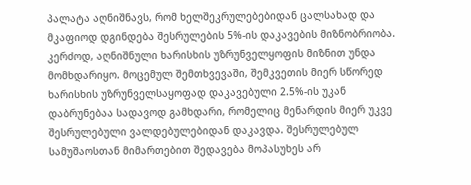პალატა აღნიშნავს, რომ ხელშეკრულებებიდან ცალსახად და მკაფიოდ დგინდება შესრულების 5%-ის დაკავების მიზნობრიობა. კერძოდ, აღნიშნული ხარისხის უზრუნველყოფის მიზნით უნდა მომხდარიყო. მოცემულ შემთხვევაში, შემკვეთის მიერ სწორედ ხარისხის უზრუნველსაყოფად დაკავებული 2.5%-ის უკან დაბრუნებაა სადავოდ გამხდარი, რომელიც მენარდის მიერ უკვე შესრულებული ვალდებულებიდან დაკავდა. შესრულებულ სამუშაოსთან მიმართებით შედავება მოპასუხეს არ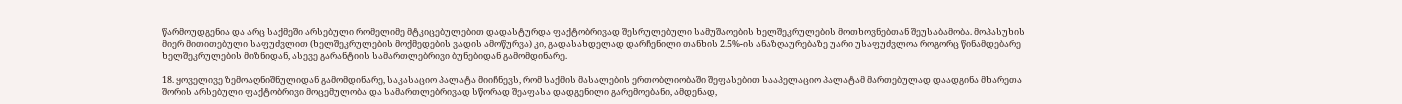წარმოუდგენია და არც საქმეში არსებული რომელიმე მტკიცებულებით დადასტურდა ფაქტობრივად შესრულებული სამუშაოების ხელშეკრულების მოთხოვნებთან შეუსაბამობა. მოპასუხის მიერ მითითებული საფუძვლით (ხელშეკრულების მოქმედების ვადის ამოწურვა) კი, გადასახდელად დარჩენილი თანხის 2.5%-ის ანაზღაურებაზე უარი უსაფუძვლოა როგორც წინამდებარე ხელშეკრულების მიზნიდან, ასევე გარანტიის სამართლებრივი ბუნებიდან გამომდინარე.

18. ყოველივე ზემოაღნიშნულიდან გამომდინარე, საკასაციო პალატა მიიჩნევს, რომ საქმის მასალების ერთობლიობაში შეფასებით სააპელაციო პალატამ მართებულად დაადგინა მხარეთა შორის არსებული ფაქტობრივი მოცემულობა და სამართლებრივად სწორად შეაფასა დადგენილი გარემოებანი, ამდენად,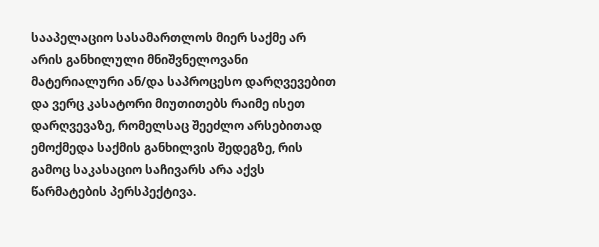სააპელაციო სასამართლოს მიერ საქმე არ არის განხილული მნიშვნელოვანი მატერიალური ან/და საპროცესო დარღვევებით და ვერც კასატორი მიუთითებს რაიმე ისეთ დარღვევაზე, რომელსაც შეეძლო არსებითად ემოქმედა საქმის განხილვის შედეგზე, რის გამოც საკასაციო საჩივარს არა აქვს წარმატების პერსპექტივა.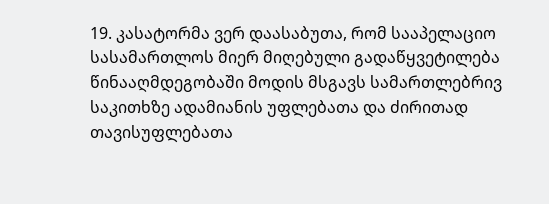19. კასატორმა ვერ დაასაბუთა, რომ სააპელაციო სასამართლოს მიერ მიღებული გადაწყვეტილება წინააღმდეგობაში მოდის მსგავს სამართლებრივ საკითხზე ადამიანის უფლებათა და ძირითად თავისუფლებათა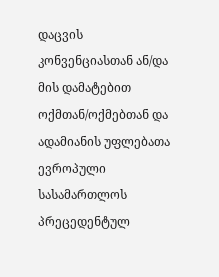დაცვის კონვენციასთან ან/და მის დამატებით ოქმთან/ოქმებთან და ადამიანის უფლებათა ევროპული სასამართლოს პრეცედენტულ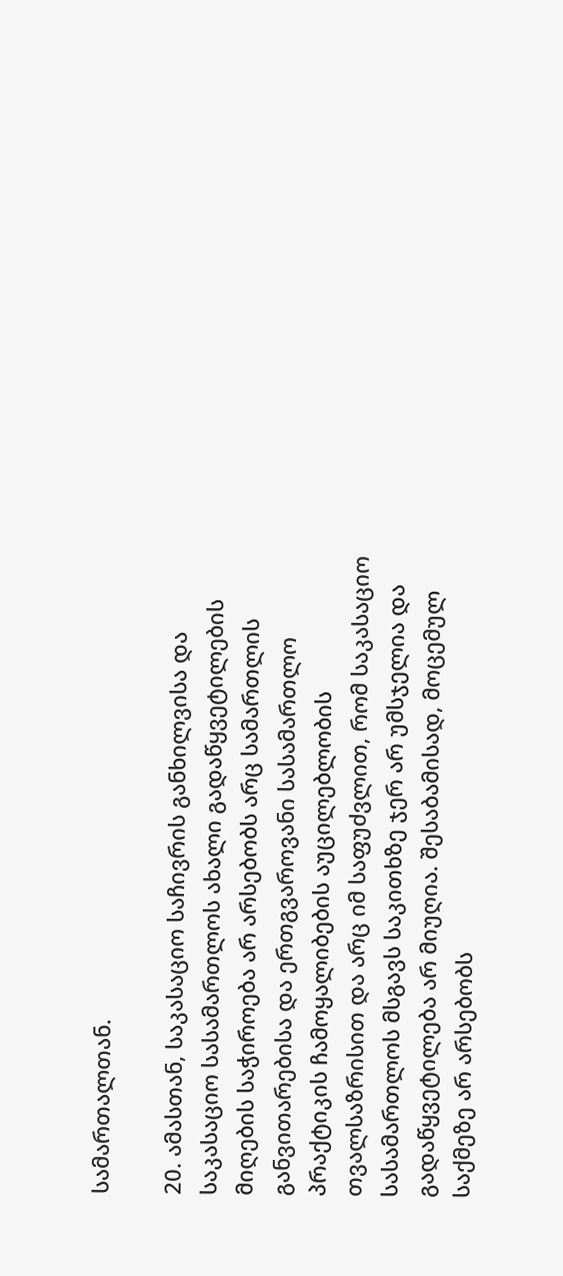სამართალთან.

20. ამასთან, საკასაციო საჩივრის განხილვისა და საკასაციო სასამართლოს ახალი გადაწყვეტილების მიღების საჭიროება არ არსებობს არც სამართლის განვითარებისა და ერთგვაროვანი სასამართლო პრაქტიკის ჩამოყალიბების აუცილებლობის თვალსაზრისით და არც იმ საფუძვლით, რომ საკასაციო სასამართლოს მსგავს საკითხზე ჯერ არ უმსჯელია და გადაწყვეტილება არ მიუღია. შესაბამისად, მოცემულ საქმეზე არ არსებობს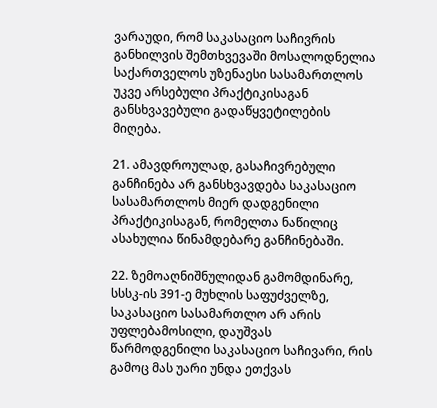ვარაუდი, რომ საკასაციო საჩივრის განხილვის შემთხვევაში მოსალოდნელია საქართველოს უზენაესი სასამართლოს უკვე არსებული პრაქტიკისაგან განსხვავებული გადაწყვეტილების მიღება.

21. ამავდროულად, გასაჩივრებული განჩინება არ განსხვავდება საკასაციო სასამართლოს მიერ დადგენილი პრაქტიკისაგან, რომელთა ნაწილიც ასახულია წინამდებარე განჩინებაში.

22. ზემოაღნიშნულიდან გამომდინარე, სსსკ-ის 391-ე მუხლის საფუძველზე, საკასაციო სასამართლო არ არის უფლებამოსილი, დაუშვას წარმოდგენილი საკასაციო საჩივარი, რის გამოც მას უარი უნდა ეთქვას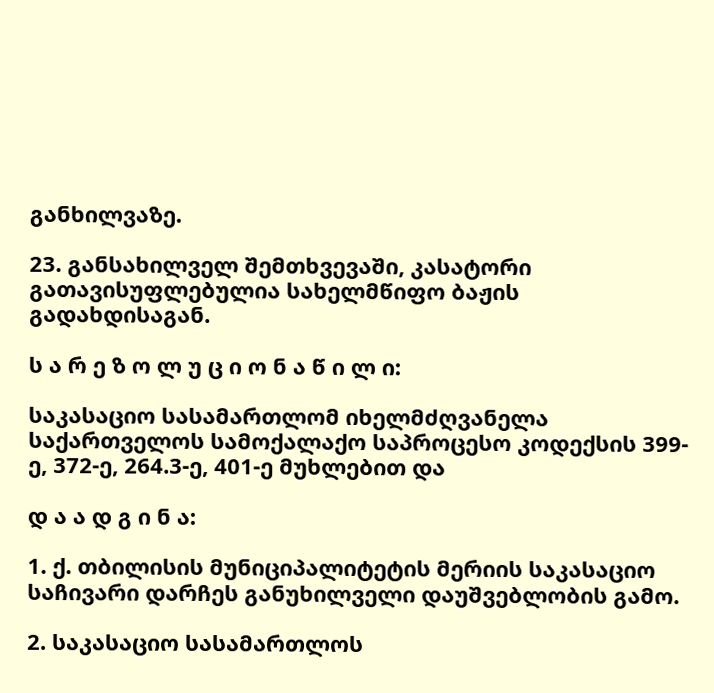განხილვაზე.

23. განსახილველ შემთხვევაში, კასატორი გათავისუფლებულია სახელმწიფო ბაჟის გადახდისაგან.

ს ა რ ე ზ ო ლ უ ც ი ო ნ ა წ ი ლ ი:

საკასაციო სასამართლომ იხელმძღვანელა საქართველოს სამოქალაქო საპროცესო კოდექსის 399-ე, 372-ე, 264.3-ე, 401-ე მუხლებით და

დ ა ა დ გ ი ნ ა:

1. ქ. თბილისის მუნიციპალიტეტის მერიის საკასაციო საჩივარი დარჩეს განუხილველი დაუშვებლობის გამო.

2. საკასაციო სასამართლოს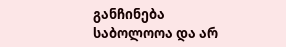განჩინება საბოლოოა და არ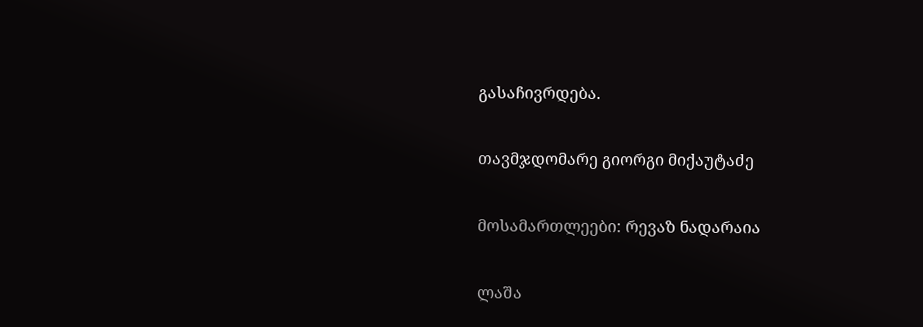გასაჩივრდება.

თავმჯდომარე გიორგი მიქაუტაძე

მოსამართლეები: რევაზ ნადარაია

ლაშა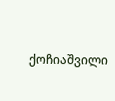ქოჩიაშვილი